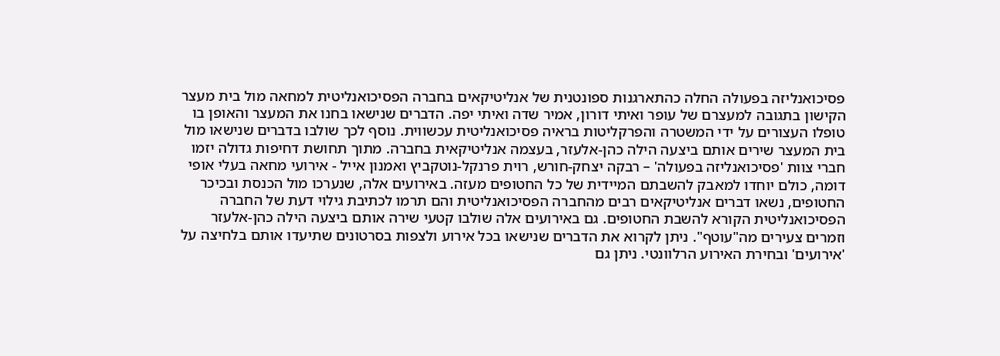פסיכואנליזה בפעולה החלה כהתארגנות ספונטנית של אנליטיקאים בחברה הפסיכואנליטית למחאה מול בית מעצר הקישון בתגובה למעצרם של עופר ואיתי דורון, אמיר שדה ואיתי יפה. הדברים שנישאו בחנו את המעצר והאופן בו טופלו העצורים על ידי המשטרה והפרקליטות בראיה פסיכואנליטית עכשווית. נוסף לכך שולבו בדברים שנישאו מול בית המעצר שירים אותם ביצעה הילה כהן-אלעזר, בעצמה אנליטיקאית בחברה. מתוך תחושת דחיפות גדולה יזמו חברי צוות 'פסיכואנליזה בפעולה' – רבקה יצחק-חורש, רוית פרנקל-נוטקביץ ואמנון אייל - אירועי מחאה בעלי אופי דומה, כולם יוחדו למאבק להשבתם המיידית של כל החטופים מעזה. באירועים אלה, שנערכו מול הכנסת ובכיכר החטופים, נשאו דברים אנליטיקאים רבים מהחברה הפסיכואנליטית והם תרמו לכתיבת גילוי דעת של החברה הפסיכואנליטית הקורא להשבת החטופים. גם באירועים אלה שולבו קטעי שירה אותם ביצעה הילה כהן-אלעזר וזמרים צעירים מה"עוטף". ניתן לקרוא את הדברים שנישאו בכל אירוע ולצפות בסרטונים שתיעדו אותם בלחיצה על 'אירועים' ובחירת האירוע הרלוונטי. ניתן גם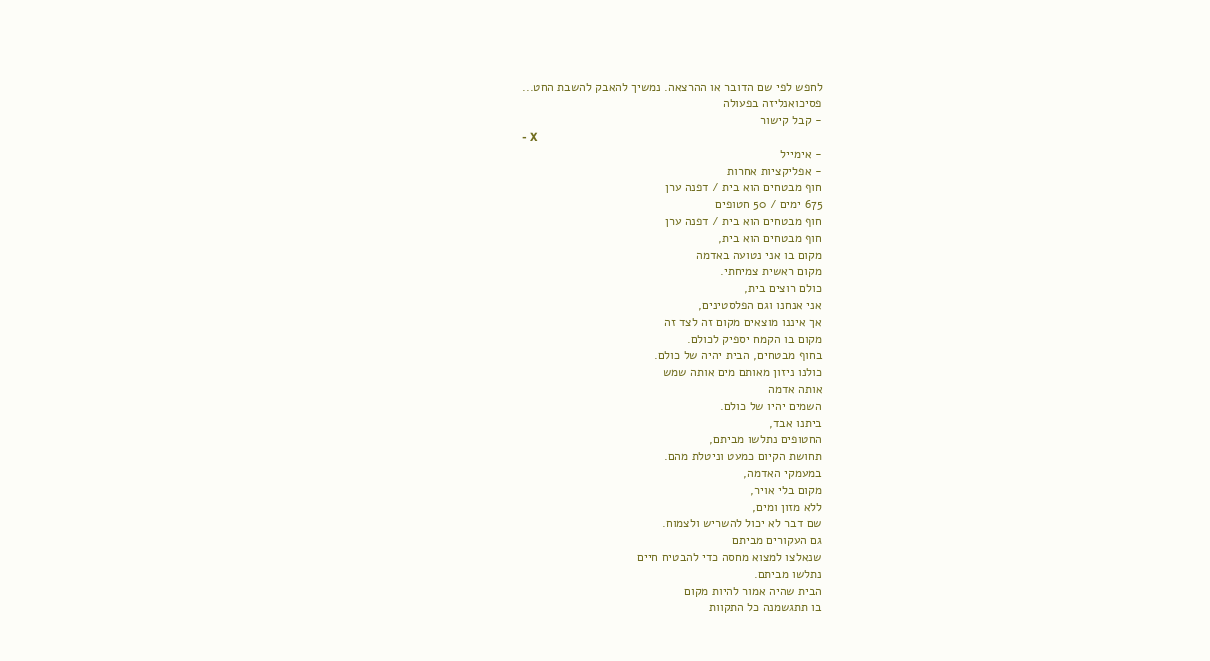לחפש לפי שם הדובר או ההרצאה. נמשיך להאבק להשבת החט...
פסיכואנליזה בפעולה
- קבל קישור
- X
- אימייל
- אפליקציות אחרות
חוף מבטחים הוא בית / דפנה ערן
675 ימים / 50 חטופים
חוף מבטחים הוא בית / דפנה ערן
חוף מבטחים הוא בית,
מקום בו אני נטועה באדמה
מקום ראשית צמיחתי.
כולם רוצים בית,
אני אנחנו וגם הפלסטינים,
אך איננו מוצאים מקום זה לצד זה
מקום בו הקמח יספיק לכולם.
בחוף מבטחים, הבית יהיה של כולם.
כולנו ניזון מאותם מים אותה שמש
אותה אדמה
השמים יהיו של כולם.
ביתנו אבד,
החטופים נתלשו מביתם,
תחושת הקיום כמעט וניטלת מהם.
במעמקי האדמה,
מקום בלי אויר,
ללא מזון ומים,
שם דבר לא יכול להשריש ולצמוח.
גם העקורים מביתם
שנאלצו למצוא מחסה כדי להבטיח חיים
נתלשו מביתם.
הבית שהיה אמור להיות מקום
בו תתגשמנה כל התקוות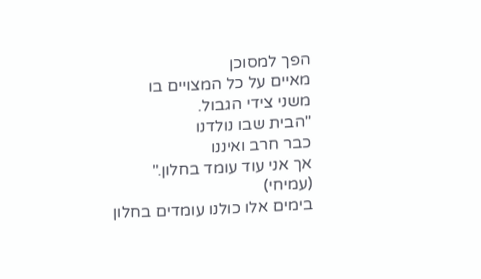הפך למסוכן
מאיים על כל המצויים בו
משני צידי הגבול.
"הבית שבו נולדנו
כבר חרב ואיננו
אך אני עוד עומד בחלון."
(עמיחי)
בימים אלו כולנו עומדים בחלון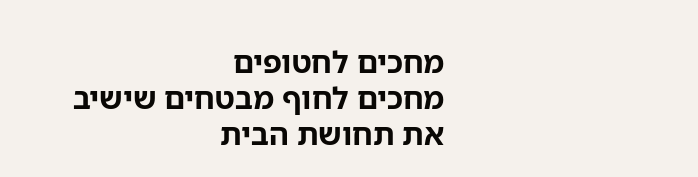מחכים לחטופים
מחכים לחוף מבטחים שישיב
את תחושת הבית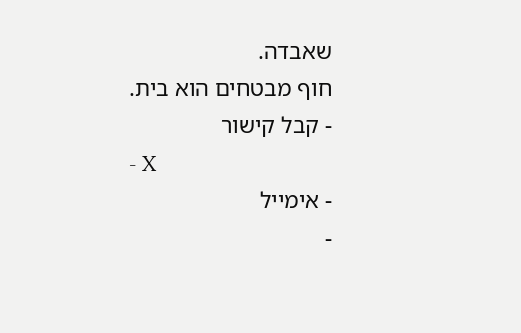שאבדה.
חוף מבטחים הוא בית.
- קבל קישור
- X
- אימייל
-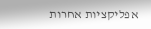אפליקציות אחרות